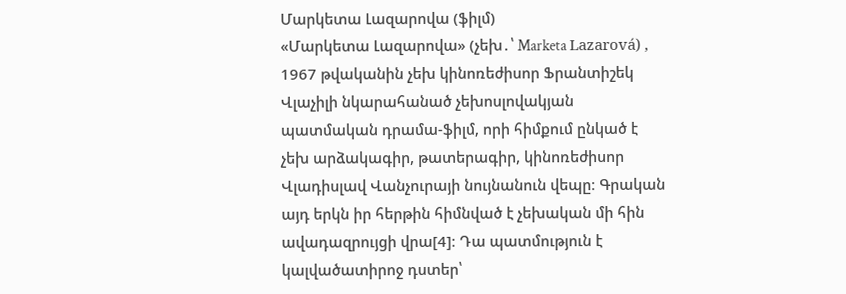Մարկետա Լազարովա (ֆիլմ)
«Մարկետա Լազարովա» (չեխ․՝ Marketa Lazarová) , 1967 թվականին չեխ կինոռեժիսոր Ֆրանտիշեկ Վլաչիլի նկարահանած չեխոսլովակյան պատմական դրամա-ֆիլմ, որի հիմքում ընկած է չեխ արձակագիր, թատերագիր, կինոռեժիսոր Վլադիսլավ Վանչուրայի նույնանուն վեպը։ Գրական այդ երկն իր հերթին հիմնված է չեխական մի հին ավադազրույցի վրա[4]։ Դա պատմություն է կալվածատիրոջ դստեր՝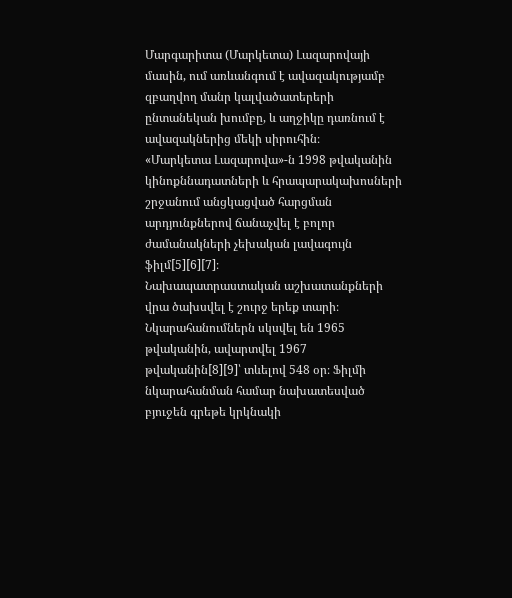Մարգարիտա (Մարկետա) Լազարովայի մասին, ում առևանգում է ավազակությամբ զբաղվող մանր կալվածատերերի ընտանեկան խումբը, և աղջիկը դառնում է ավազակներից մեկի սիրուհին։
«Մարկետա Լազարովա»-ն 1998 թվականին կինոքննադատների և հրապարակախոսների շրջանում անցկացված հարցման արդյունքներով ճանաչվել է բոլոր ժամանակների չեխական լավագույն ֆիլմ[5][6][7]։
Նախապատրաստական աշխատանքների վրա ծախսվել է շուրջ երեք տարի։ Նկարահանումներն սկսվել են 1965 թվականին, ավարտվել 1967 թվականին[8][9]՝ տևելով 548 օր։ Ֆիլմի նկարահանման համար նախատեսված բյուջեն գրեթե կրկնակի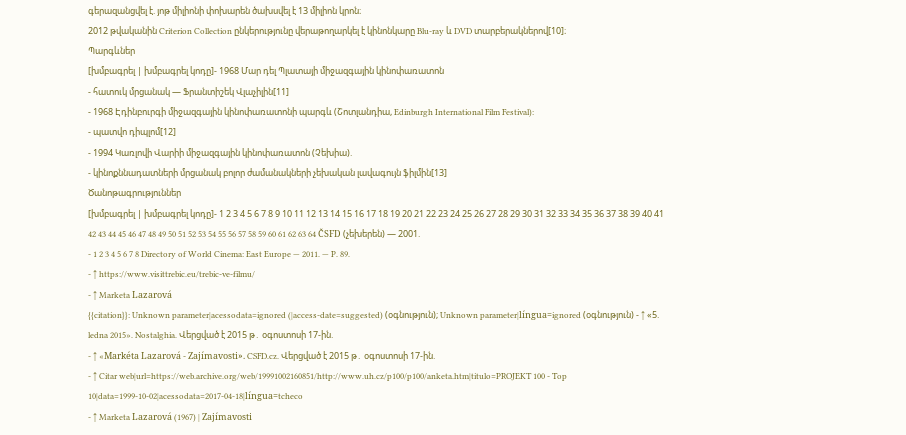գերազանցվել է. յոթ միլիոնի փոխարեն ծախսվել է 13 միլիոն կրոն։
2012 թվականին Criterion Collection ընկերությունը վերաթողարկել է կինոնկարը Blu-ray և DVD տարբերակներով[10]։
Պարգևներ
[խմբագրել | խմբագրել կոդը]- 1968 Մար դել Պլատայի միջազգային կինոփառատոն
- հատուկ մրցանակ — Ֆրանտիշեկ Վլաչիլին[11]
- 1968 Էդինբուրգի միջազգային կինոփառատոնի պարգև (Շոտլանդիա, Edinburgh International Film Festival):
- պատվո դիպլոմ[12]
- 1994 Կառլովի Վարիի միջազգային կինոփառատոն (Չեխիա).
- կինոքննադատների մրցանակ բոլոր ժամանակների չեխական լավագույն ֆիլմին[13]
Ծանոթագրություններ
[խմբագրել | խմբագրել կոդը]- 1 2 3 4 5 6 7 8 9 10 11 12 13 14 15 16 17 18 19 20 21 22 23 24 25 26 27 28 29 30 31 32 33 34 35 36 37 38 39 40 41 42 43 44 45 46 47 48 49 50 51 52 53 54 55 56 57 58 59 60 61 62 63 64 ČSFD (չեխերեն) — 2001.
- 1 2 3 4 5 6 7 8 Directory of World Cinema: East Europe — 2011. — P. 89.
- ↑ https://www.visittrebic.eu/trebic-ve-filmu/
- ↑ Marketa Lazarová
{{citation}}: Unknown parameter|acessodata=ignored (|access-date=suggested) (օգնություն); Unknown parameter|língua=ignored (օգնություն) - ↑ «5. ledna 2015». Nostalghia. Վերցված է 2015 թ․ օգոստոսի 17-ին.
- ↑ «Markéta Lazarová - Zajímavosti». CSFD.cz. Վերցված է 2015 թ․ օգոստոսի 17-ին.
- ↑ Citar web|url=https://web.archive.org/web/19991002160851/http://www.uh.cz/p100/p100/anketa.htm|titulo=PROJEKT 100 - Top 10|data=1999-10-02|acessodata=2017-04-18|língua=tcheco
- ↑ Marketa Lazarová (1967) | Zajímavosti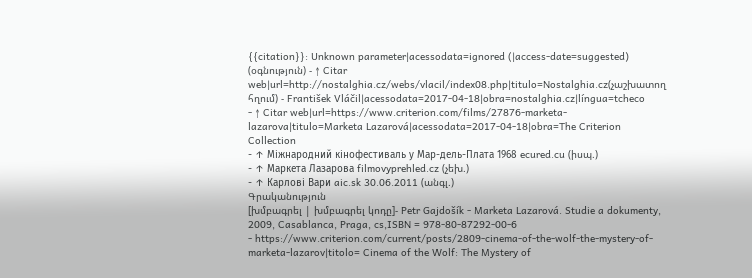{{citation}}: Unknown parameter|acessodata=ignored (|access-date=suggested) (օգնություն) - ↑ Citar web|url=http://nostalghia.cz/webs/vlacil/index08.php|titulo=Nostalghia.cz(չաշխատող հղում) - František Vláčil|acessodata=2017-04-18|obra=nostalghia.cz|língua=tcheco
- ↑ Citar web|url=https://www.criterion.com/films/27876-marketa-lazarova|titulo=Marketa Lazarová|acessodata=2017-04-18|obra=The Criterion Collection
- ↑ Міжнародний кінофестиваль у Мар-дель-Плата 1968 ecured.cu (իսպ.)
- ↑ Маркета Лазарова filmovyprehled.cz (չեխ.)
- ↑ Карлові Вари aic.sk 30.06.2011 (անգլ.)
Գրականություն
[խմբագրել | խմբագրել կոդը]- Petr Gajdošík - Marketa Lazarová. Studie a dokumenty, 2009, Casablanca, Praga, cs,ISBN = 978-80-87292-00-6
- https://www.criterion.com/current/posts/2809-cinema-of-the-wolf-the-mystery-of-marketa-lazarov|titolo= Cinema of the Wolf: The Mystery of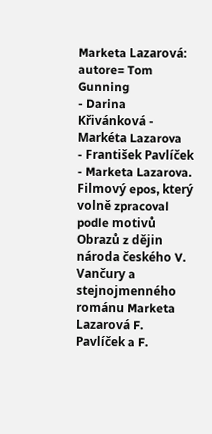Marketa Lazarová: autore= Tom Gunning
- Darina Křivánková - Markéta Lazarova
- František Pavlíček - Marketa Lazarova. Filmový epos, který volně zpracoval podle motivů Obrazů z dějin národa českého V. Vančury a stejnojmenného románu Marketa Lazarová F. Pavlíček a F.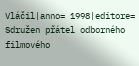Vláčil|anno= 1998|editore= Sdružen přátel odborného filmového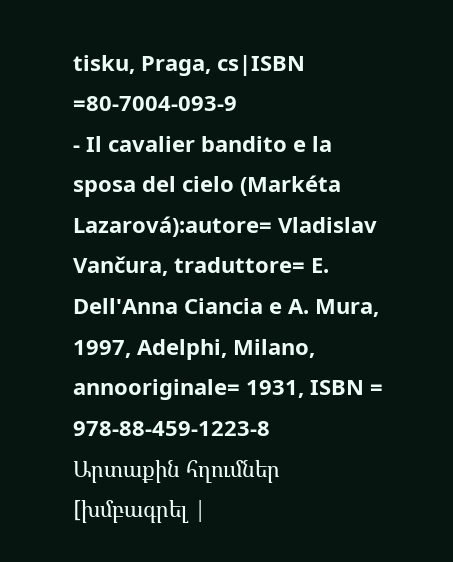tisku, Praga, cs|ISBN =80-7004-093-9
- Il cavalier bandito e la sposa del cielo (Markéta Lazarová):autore= Vladislav Vančura, traduttore= E. Dell'Anna Ciancia e A. Mura, 1997, Adelphi, Milano, annooriginale= 1931, ISBN = 978-88-459-1223-8
Արտաքին հղումներ
[խմբագրել |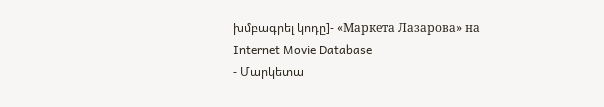խմբագրել կոդը]- «Маркета Лазарова» на Internet Movie Database
- Մարկետա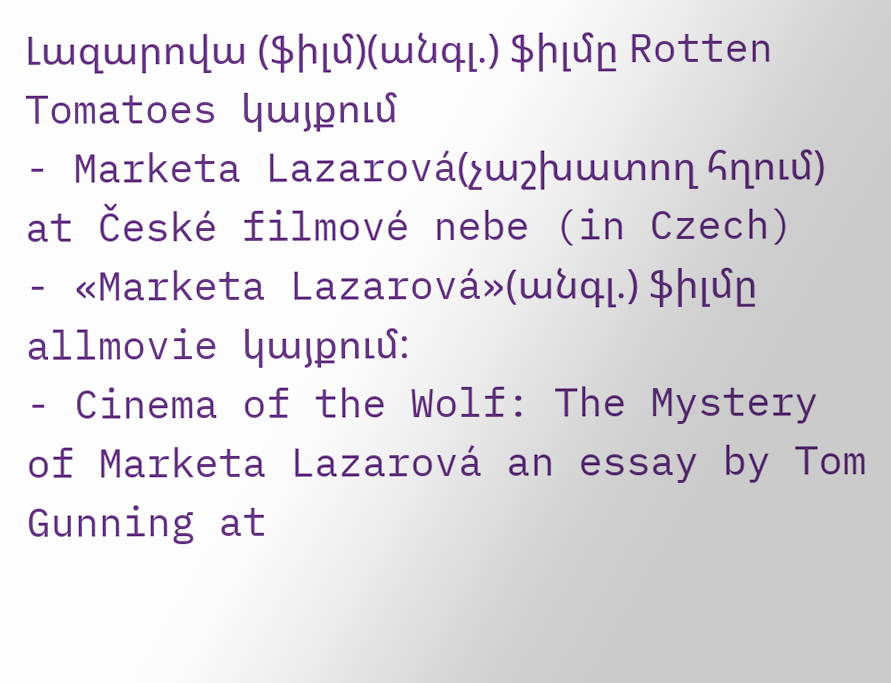Լազարովա (ֆիլմ)(անգլ.) ֆիլմը Rotten Tomatoes կայքում
- Marketa Lazarová(չաշխատող հղում) at České filmové nebe (in Czech)
- «Marketa Lazarová»(անգլ.) ֆիլմը allmovie կայքում:
- Cinema of the Wolf: The Mystery of Marketa Lazarová an essay by Tom Gunning at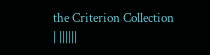the Criterion Collection
| ||||||